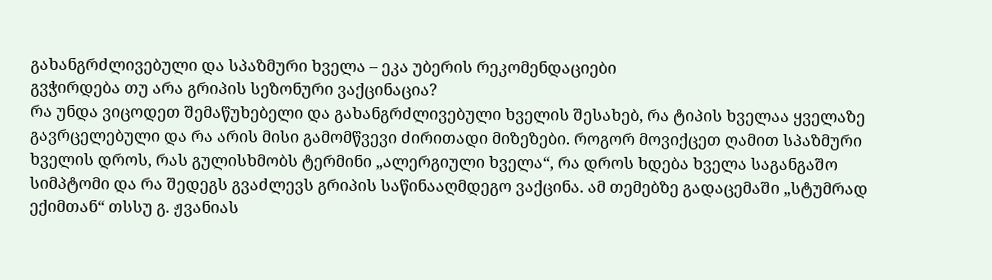გახანგრძლივებული და სპაზმური ხველა – ეკა უბერის რეკომენდაციები
გვჭირდება თუ არა გრიპის სეზონური ვაქცინაცია?
რა უნდა ვიცოდეთ შემაწუხებელი და გახანგრძლივებული ხველის შესახებ, რა ტიპის ხველაა ყველაზე გავრცელებული და რა არის მისი გამომწვევი ძირითადი მიზეზები. როგორ მოვიქცეთ ღამით სპაზმური ხველის დროს, რას გულისხმობს ტერმინი „ალერგიული ხველა“, რა დროს ხდება ხველა საგანგაშო სიმპტომი და რა შედეგს გვაძლევს გრიპის საწინააღმდეგო ვაქცინა. ამ თემებზე გადაცემაში „სტუმრად ექიმთან“ თსსუ გ. ჟვანიას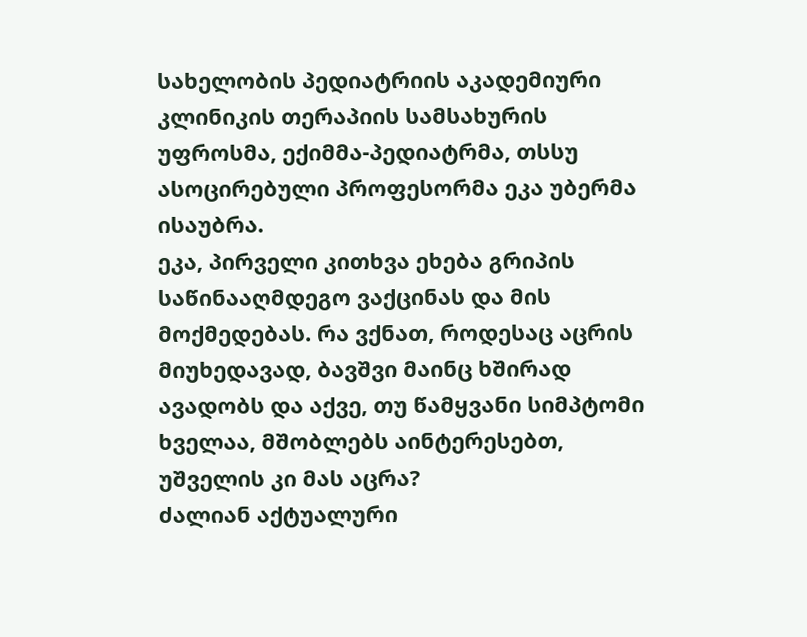სახელობის პედიატრიის აკადემიური კლინიკის თერაპიის სამსახურის უფროსმა, ექიმმა-პედიატრმა, თსსუ ასოცირებული პროფესორმა ეკა უბერმა ისაუბრა.
ეკა, პირველი კითხვა ეხება გრიპის საწინააღმდეგო ვაქცინას და მის მოქმედებას. რა ვქნათ, როდესაც აცრის მიუხედავად, ბავშვი მაინც ხშირად ავადობს და აქვე, თუ წამყვანი სიმპტომი ხველაა, მშობლებს აინტერესებთ, უშველის კი მას აცრა?
ძალიან აქტუალური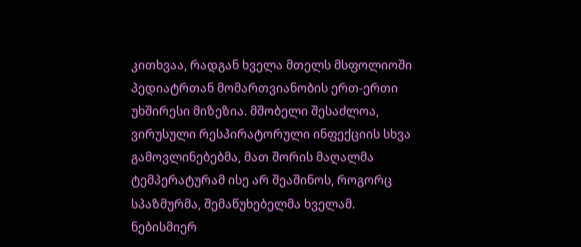კითხვაა, რადგან ხველა მთელს მსფოლიოში პედიატრთან მომართვიანობის ერთ-ერთი უხშირესი მიზეზია. მშობელი შესაძლოა, ვირუსული რესპირატორული ინფექციის სხვა გამოვლინებებმა, მათ შორის მაღალმა ტემპერატურამ ისე არ შეაშინოს, როგორც სპაზმურმა, შემაწუხებელმა ხველამ. ნებისმიერ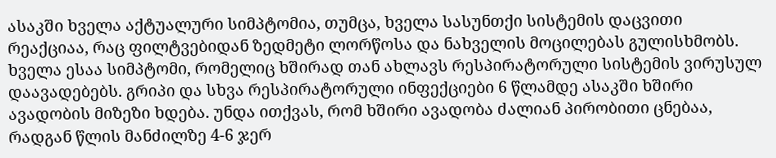ასაკში ხველა აქტუალური სიმპტომია, თუმცა, ხველა სასუნთქი სისტემის დაცვითი რეაქციაა, რაც ფილტვებიდან ზედმეტი ლორწოსა და ნახველის მოცილებას გულისხმობს. ხველა ესაა სიმპტომი, რომელიც ხშირად თან ახლავს რესპირატორული სისტემის ვირუსულ დაავადებებს. გრიპი და სხვა რესპირატორული ინფექციები 6 წლამდე ასაკში ხშირი ავადობის მიზეზი ხდება. უნდა ითქვას, რომ ხშირი ავადობა ძალიან პირობითი ცნებაა, რადგან წლის მანძილზე 4-6 ჯერ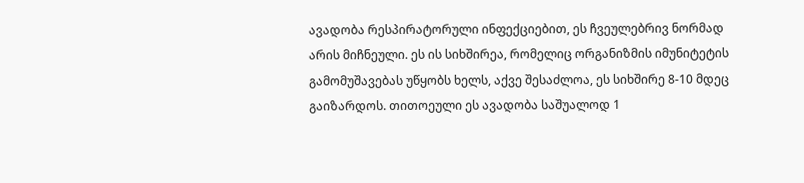ავადობა რესპირატორული ინფექციებით, ეს ჩვეულებრივ ნორმად არის მიჩნეული. ეს ის სიხშირეა, რომელიც ორგანიზმის იმუნიტეტის გამომუშავებას უწყობს ხელს, აქვე შესაძლოა, ეს სიხშირე 8-10 მდეც გაიზარდოს. თითოეული ეს ავადობა საშუალოდ 1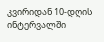კვირიდან 10-დღის ინტერვალში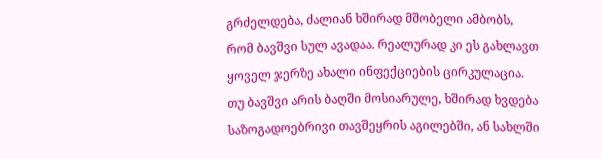გრძელდება, ძალიან ხშირად მშობელი ამბობს, რომ ბავშვი სულ ავადაა. რეალურად კი ეს გახლავთ ყოველ ჯერზე ახალი ინფექციების ცირკულაცია. თუ ბავშვი არის ბაღში მოსიარულე, ხშირად ხვდება საზოგადოებრივი თავშეყრის აგილებში, ან სახლში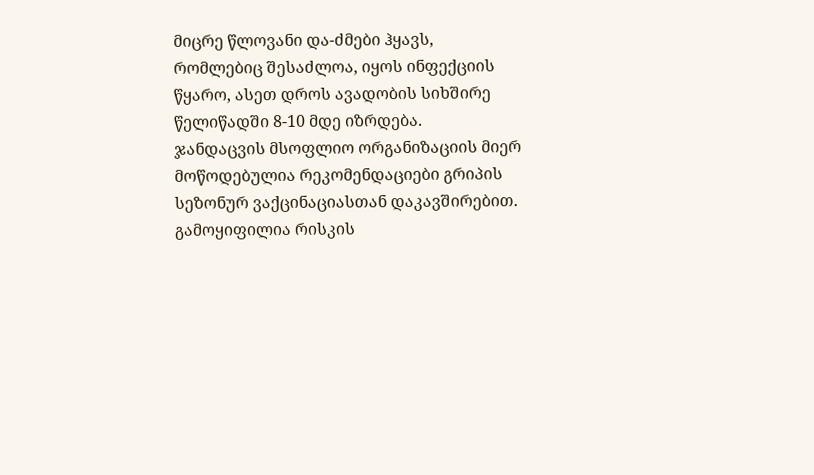მიცრე წლოვანი და-ძმები ჰყავს, რომლებიც შესაძლოა, იყოს ინფექციის წყარო, ასეთ დროს ავადობის სიხშირე წელიწადში 8-10 მდე იზრდება.
ჯანდაცვის მსოფლიო ორგანიზაციის მიერ მოწოდებულია რეკომენდაციები გრიპის სეზონურ ვაქცინაციასთან დაკავშირებით. გამოყიფილია რისკის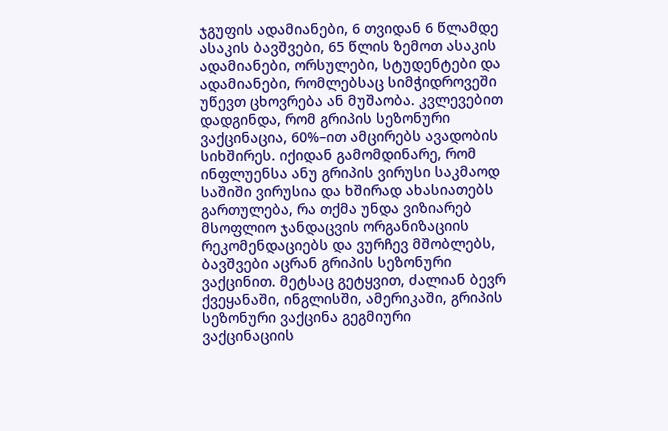ჯგუფის ადამიანები, 6 თვიდან 6 წლამდე ასაკის ბავშვები, 65 წლის ზემოთ ასაკის ადამიანები, ორსულები, სტუდენტები და ადამიანები, რომლებსაც სიმჭიდროვეში უწევთ ცხოვრება ან მუშაობა. კვლევებით დადგინდა, რომ გრიპის სეზონური ვაქცინაცია, 60%–ით ამცირებს ავადობის სიხშირეს. იქიდან გამომდინარე, რომ ინფლუენსა ანუ გრიპის ვირუსი საკმაოდ საშიში ვირუსია და ხშირად ახასიათებს გართულება, რა თქმა უნდა ვიზიარებ მსოფლიო ჯანდაცვის ორგანიზაციის რეკომენდაციებს და ვურჩევ მშობლებს, ბავშვები აცრან გრიპის სეზონური ვაქცინით. მეტსაც გეტყვით, ძალიან ბევრ ქვეყანაში, ინგლისში, ამერიკაში, გრიპის სეზონური ვაქცინა გეგმიური ვაქცინაციის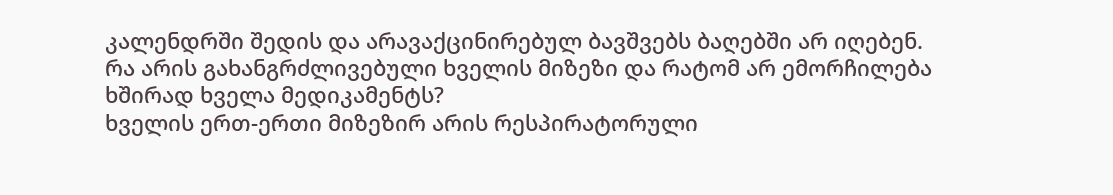კალენდრში შედის და არავაქცინირებულ ბავშვებს ბაღებში არ იღებენ.
რა არის გახანგრძლივებული ხველის მიზეზი და რატომ არ ემორჩილება ხშირად ხველა მედიკამენტს?
ხველის ერთ-ერთი მიზეზირ არის რესპირატორული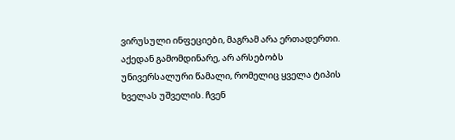ვირუსული ინფეციები, მაგრამ არა ერთადერთი. აქედან გამომდინარე, არ არსებობს უნივერსალური წამალი, რომელიც ყველა ტიპის ხველას უშველის. ჩვენ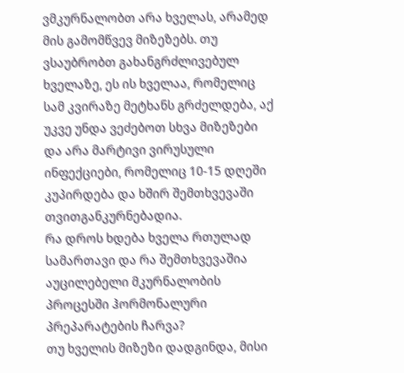ვმკურნალობთ არა ხველას, არამედ მის გამომწვევ მიზეზებს. თუ ვსაუბრობთ გახანგრძლივებულ ხველაზე, ეს ის ხველაა, რომელიც სამ კვირაზე მეტხანს გრძელდება, აქ უკვე უნდა ვეძებოთ სხვა მიზეზები და არა მარტივი ვირუსული ინფექციები, რომელიც 10-15 დღეში კუპირდება და ხშირ შემთხვევაში თვითგანკურნებადია.
რა დროს ხდება ხველა რთულად სამართავი და რა შემთხვევაშია აუცილებელი მკურნალობის პროცესში ჰორმონალური პრეპარატების ჩარვა?
თუ ხველის მიზეზი დადგინდა, მისი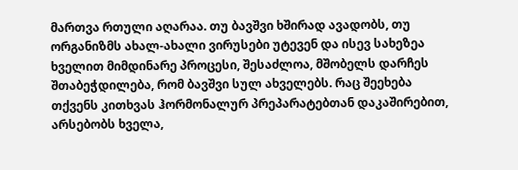მართვა რთული აღარაა. თუ ბავშვი ხშირად ავადობს, თუ ორგანიზმს ახალ-ახალი ვირუსები უტევენ და ისევ სახეზეა ხველით მიმდინარე პროცესი, შესაძლოა, მშობელს დარჩეს შთაბეჭდილება, რომ ბავშვი სულ ახველებს. რაც შეეხება თქვენს კითხვას ჰორმონალურ პრეპარატებთან დაკაშირებით, არსებობს ხველა,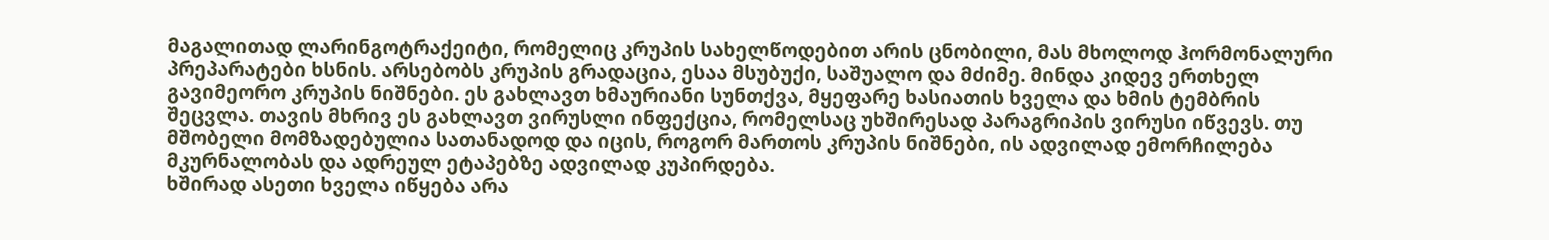მაგალითად ლარინგოტრაქეიტი, რომელიც კრუპის სახელწოდებით არის ცნობილი, მას მხოლოდ ჰორმონალური პრეპარატები ხსნის. არსებობს კრუპის გრადაცია, ესაა მსუბუქი, საშუალო და მძიმე. მინდა კიდევ ერთხელ გავიმეორო კრუპის ნიშნები. ეს გახლავთ ხმაურიანი სუნთქვა, მყეფარე ხასიათის ხველა და ხმის ტემბრის შეცვლა. თავის მხრივ ეს გახლავთ ვირუსლი ინფექცია, რომელსაც უხშირესად პარაგრიპის ვირუსი იწვევს. თუ მშობელი მომზადებულია სათანადოდ და იცის, როგორ მართოს კრუპის ნიშნები, ის ადვილად ემორჩილება მკურნალობას და ადრეულ ეტაპებზე ადვილად კუპირდება.
ხშირად ასეთი ხველა იწყება არა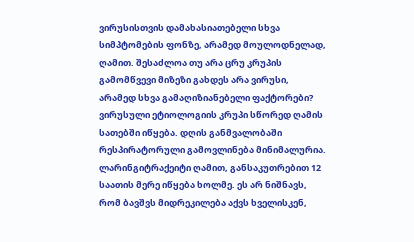ვირუსისთვის დამახასიათებელი სხვა სიმპტომების ფონზე, არამედ მოულოდნელად, ღამით. შესაძლოა თუ არა ცრუ კრუპის გამომწვევი მიზეზი გახდეს არა ვირუსი, არამედ სხვა გამაღიზიანებელი ფაქტორები?
ვირუსული ეტიოლოგიის კრუპი სწორედ ღამის სათებში იწყება. დღის განმვალობაში რესპირატორული გამოვლინება მინიმალურია. ლარინგიტრაქეიტი ღამით, განსაკუთრებით 12 საათის მერე იწყება ხოლმე. ეს არ ნიშნავს, რომ ბავშვს მიდრეკილება აქვს ხველისკენ,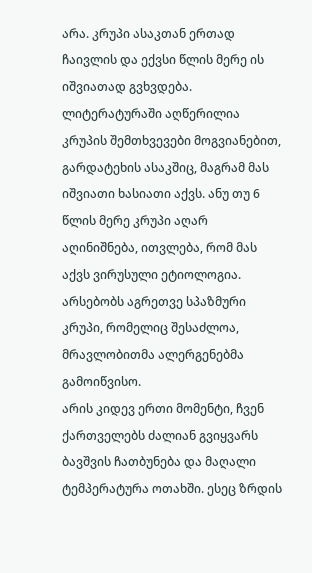არა. კრუპი ასაკთან ერთად ჩაივლის და ექვსი წლის მერე ის იშვიათად გვხვდება. ლიტერატურაში აღწერილია კრუპის შემთხვევები მოგვიანებით, გარდატეხის ასაკშიც, მაგრამ მას იშვიათი ხასიათი აქვს. ანუ თუ 6 წლის მერე კრუპი აღარ აღინიშნება, ითვლება, რომ მას აქვს ვირუსული ეტიოლოგია. არსებობს აგრეთვე სპაზმური კრუპი, რომელიც შესაძლოა, მრავლობითმა ალერგენებმა გამოიწვისო.
არის კიდევ ერთი მომენტი, ჩვენ ქართველებს ძალიან გვიყვარს ბავშვის ჩათბუნება და მაღალი ტემპერატურა ოთახში. ესეც ზრდის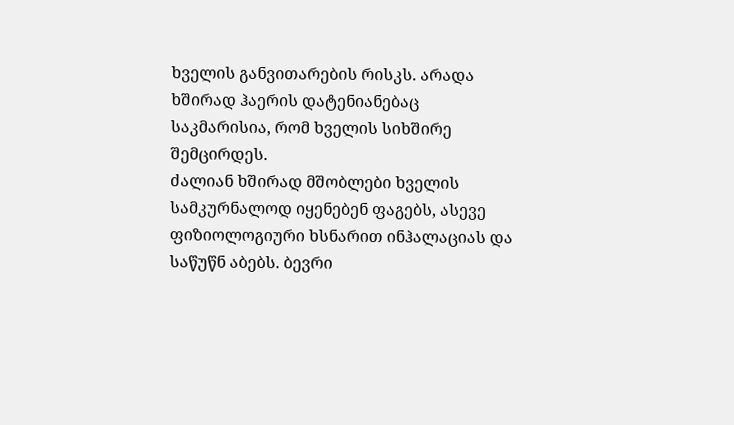ხველის განვითარების რისკს. არადა ხშირად ჰაერის დატენიანებაც საკმარისია, რომ ხველის სიხშირე შემცირდეს.
ძალიან ხშირად მშობლები ხველის სამკურნალოდ იყენებენ ფაგებს, ასევე ფიზიოლოგიური ხსნარით ინჰალაციას და საწუწნ აბებს. ბევრი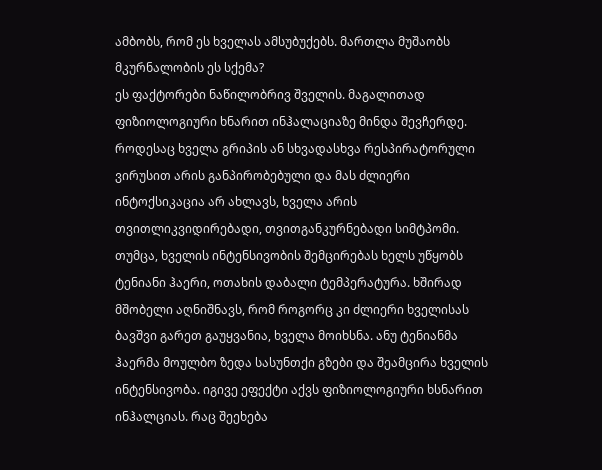ამბობს, რომ ეს ხველას ამსუბუქებს. მართლა მუშაობს მკურნალობის ეს სქემა?
ეს ფაქტორები ნაწილობრივ შველის. მაგალითად ფიზიოლოგიური ხნარით ინჰალაციაზე მინდა შევჩერდე. როდესაც ხველა გრიპის ან სხვადასხვა რესპირატორული ვირუსით არის განპირობებული და მას ძლიერი ინტოქსიკაცია არ ახლავს, ხველა არის თვითლიკვიდირებადი, თვითგანკურნებადი სიმტპომი. თუმცა, ხველის ინტენსივობის შემცირებას ხელს უწყობს ტენიანი ჰაერი, ოთახის დაბალი ტემპერატურა. ხშირად მშობელი აღნიშნავს, რომ როგორც კი ძლიერი ხველისას ბავშვი გარეთ გაუყვანია, ხველა მოიხსნა. ანუ ტენიანმა ჰაერმა მოულბო ზედა სასუნთქი გზები და შეამცირა ხველის ინტენსივობა. იგივე ეფექტი აქვს ფიზიოლოგიური ხსნარით ინჰალციას. რაც შეეხება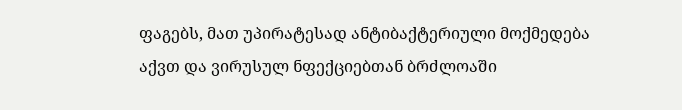ფაგებს, მათ უპირატესად ანტიბაქტერიული მოქმედება აქვთ და ვირუსულ ნფექციებთან ბრძლოაში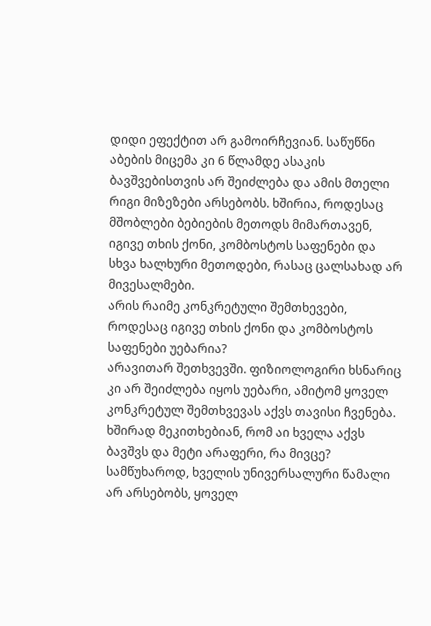დიდი ეფექტით არ გამოირჩევიან. საწუწნი აბების მიცემა კი 6 წლამდე ასაკის ბავშვებისთვის არ შეიძლება და ამის მთელი რიგი მიზეზები არსებობს. ხშირია, როდესაც მშობლები ბებიების მეთოდს მიმართავენ, იგივე თხის ქონი, კომბოსტოს საფენები და სხვა ხალხური მეთოდები, რასაც ცალსახად არ მივესალმები.
არის რაიმე კონკრეტული შემთხევები, როდესაც იგივე თხის ქონი და კომბოსტოს საფენები უებარია?
არავითარ შეთხვევში. ფიზიოლოგირი ხსნარიც კი არ შეიძლება იყოს უებარი, ამიტომ ყოველ კონკრეტულ შემთხვევას აქვს თავისი ჩვენება. ხშირად მეკითხებიან, რომ აი ხველა აქვს ბავშვს და მეტი არაფერი, რა მივცე? სამწუხაროდ, ხველის უნივერსალური წამალი არ არსებობს, ყოველ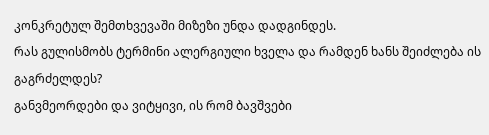კონკრეტულ შემთხვევაში მიზეზი უნდა დადგინდეს.
რას გულისმობს ტერმინი ალერგიული ხველა და რამდენ ხანს შეიძლება ის გაგრძელდეს?
განვმეორდები და ვიტყივი, ის რომ ბავშვები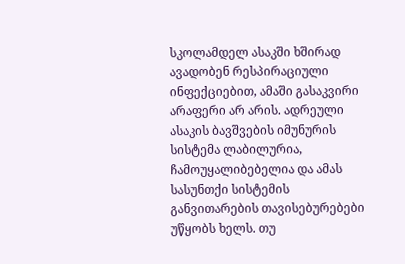სკოლამდელ ასაკში ხშირად ავადობენ რესპირაციული ინფექციებით, ამაში გასაკვირი არაფერი არ არის. ადრეული ასაკის ბავშვების იმუნურის სისტემა ლაბილურია, ჩამოუყალიბებელია და ამას სასუნთქი სისტემის განვითარების თავისებურებები უწყობს ხელს. თუ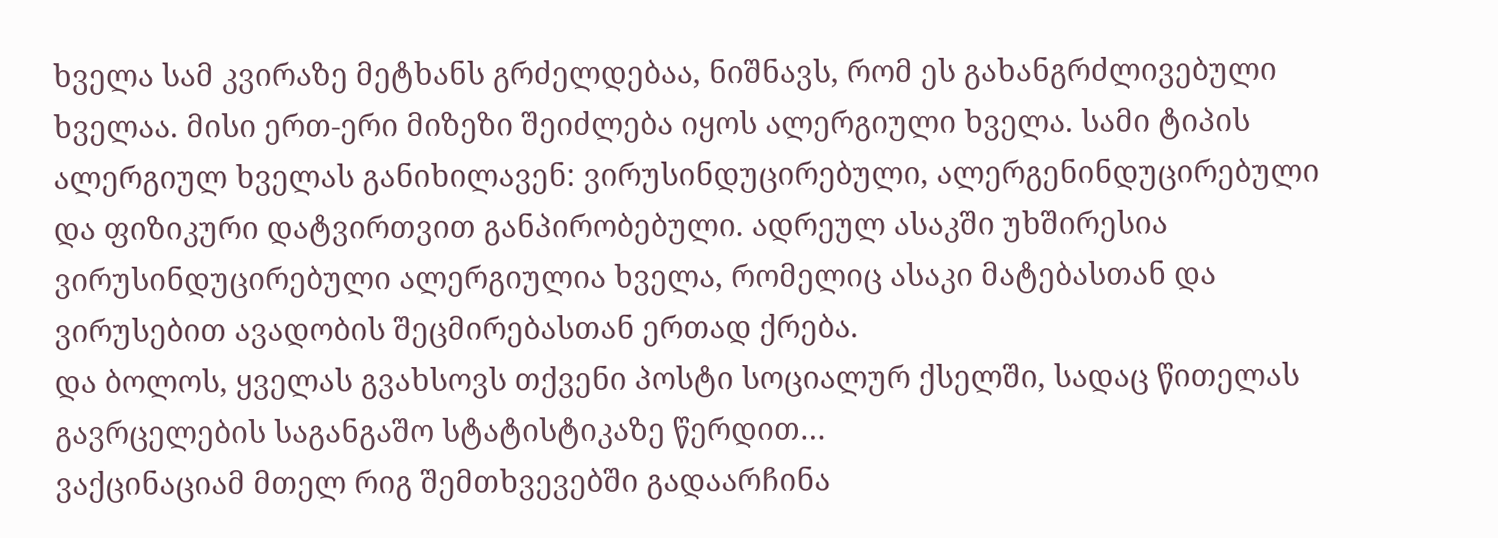ხველა სამ კვირაზე მეტხანს გრძელდებაა, ნიშნავს, რომ ეს გახანგრძლივებული ხველაა. მისი ერთ-ერი მიზეზი შეიძლება იყოს ალერგიული ხველა. სამი ტიპის ალერგიულ ხველას განიხილავენ: ვირუსინდუცირებული, ალერგენინდუცირებული და ფიზიკური დატვირთვით განპირობებული. ადრეულ ასაკში უხშირესია ვირუსინდუცირებული ალერგიულია ხველა, რომელიც ასაკი მატებასთან და ვირუსებით ავადობის შეცმირებასთან ერთად ქრება.
და ბოლოს, ყველას გვახსოვს თქვენი პოსტი სოციალურ ქსელში, სადაც წითელას გავრცელების საგანგაშო სტატისტიკაზე წერდით…
ვაქცინაციამ მთელ რიგ შემთხვევებში გადაარჩინა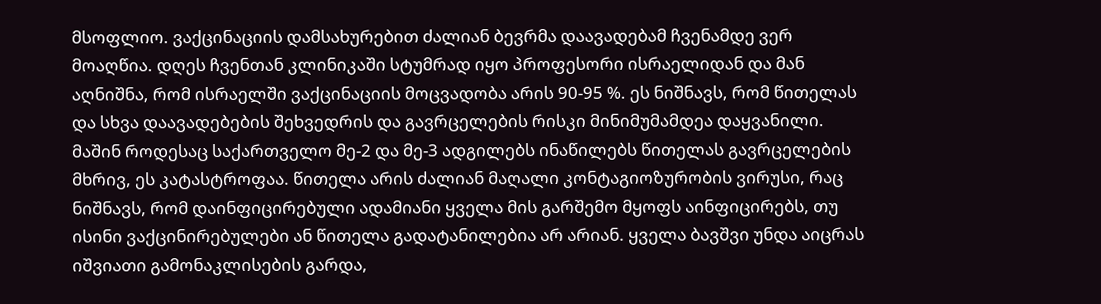მსოფლიო. ვაქცინაციის დამსახურებით ძალიან ბევრმა დაავადებამ ჩვენამდე ვერ მოაღწია. დღეს ჩვენთან კლინიკაში სტუმრად იყო პროფესორი ისრაელიდან და მან აღნიშნა, რომ ისრაელში ვაქცინაციის მოცვადობა არის 90-95 %. ეს ნიშნავს, რომ წითელას და სხვა დაავადებების შეხვედრის და გავრცელების რისკი მინიმუმამდეა დაყვანილი. მაშინ როდესაც საქართველო მე-2 და მე-3 ადგილებს ინაწილებს წითელას გავრცელების მხრივ, ეს კატასტროფაა. წითელა არის ძალიან მაღალი კონტაგიოზურობის ვირუსი, რაც ნიშნავს, რომ დაინფიცირებული ადამიანი ყველა მის გარშემო მყოფს აინფიცირებს, თუ ისინი ვაქცინირებულები ან წითელა გადატანილებია არ არიან. ყველა ბავშვი უნდა აიცრას იშვიათი გამონაკლისების გარდა,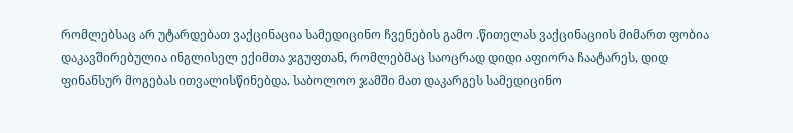რომლებსაც არ უტარდებათ ვაქცინაცია სამედიცინო ჩვენების გამო .წითელას ვაქცინაციის მიმართ ფობია დაკავშირებულია ინგლისელ ექიმთა ჯგუფთან, რომლებმაც საოცრად დიდი აფიორა ჩაატარეს, დიდ ფინანსურ მოგებას ითვალისწინებდა. საბოლოო ჯამში მათ დაკარგეს სამედიცინო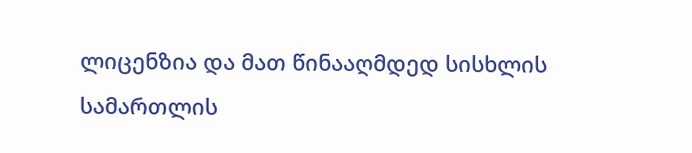ლიცენზია და მათ წინააღმდედ სისხლის სამართლის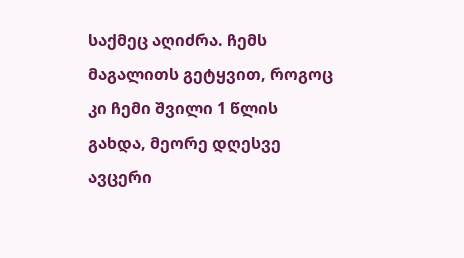საქმეც აღიძრა. ჩემს მაგალითს გეტყვით, როგოც კი ჩემი შვილი 1 წლის გახდა, მეორე დღესვე ავცერი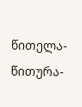წითელა-წითურა-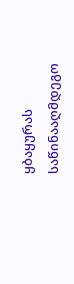ყბაყურას საწინააღმდეგო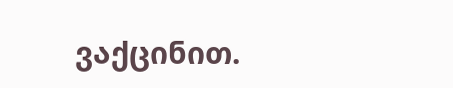ვაქცინით.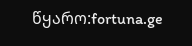წყარო:fortuna.ge